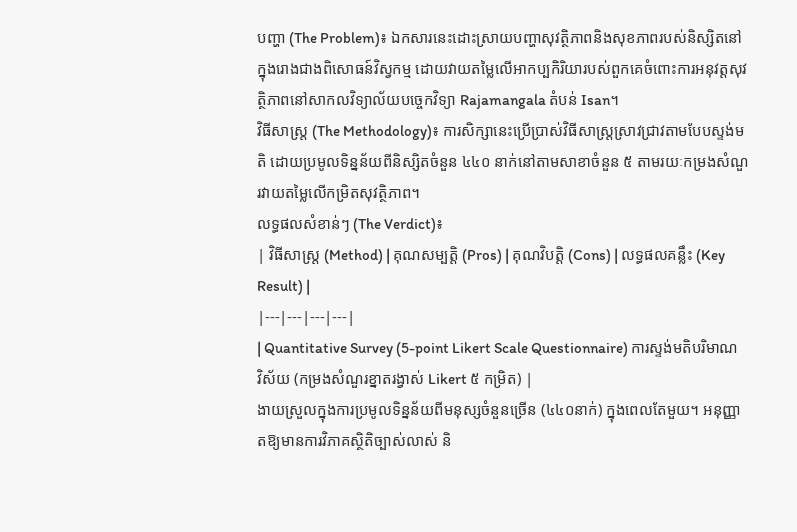បញ្ហា (The Problem)៖ ឯកសារនេះដោះស្រាយបញ្ហាសុវត្ថិភាពនិងសុខភាពរបស់និស្សិតនៅក្នុងរោងជាងពិសោធន៍វិស្វកម្ម ដោយវាយតម្លៃលើអាកប្បកិរិយារបស់ពួកគេចំពោះការអនុវត្តសុវត្ថិភាពនៅសាកលវិទ្យាល័យបច្ចេកវិទ្យា Rajamangala តំបន់ Isan។
វិធីសាស្ត្រ (The Methodology)៖ ការសិក្សានេះប្រើប្រាស់វិធីសាស្ត្រស្រាវជ្រាវតាមបែបស្ទង់មតិ ដោយប្រមូលទិន្នន័យពីនិស្សិតចំនួន ៤៤០ នាក់នៅតាមសាខាចំនួន ៥ តាមរយៈកម្រងសំណួរវាយតម្លៃលើកម្រិតសុវត្ថិភាព។
លទ្ធផលសំខាន់ៗ (The Verdict)៖
| វិធីសាស្ត្រ (Method) | គុណសម្បត្តិ (Pros) | គុណវិបត្តិ (Cons) | លទ្ធផលគន្លឹះ (Key Result) |
|---|---|---|---|
| Quantitative Survey (5-point Likert Scale Questionnaire) ការស្ទង់មតិបរិមាណវិស័យ (កម្រងសំណួរខ្នាតរង្វាស់ Likert ៥ កម្រិត) |
ងាយស្រួលក្នុងការប្រមូលទិន្នន័យពីមនុស្សចំនួនច្រើន (៤៤០នាក់) ក្នុងពេលតែមួយ។ អនុញ្ញាតឱ្យមានការវិភាគស្ថិតិច្បាស់លាស់ និ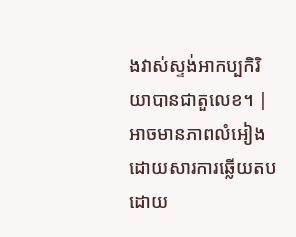ងវាស់ស្ទង់អាកប្បកិរិយាបានជាតួលេខ។ | អាចមានភាពលំអៀងដោយសារការឆ្លើយតបដោយ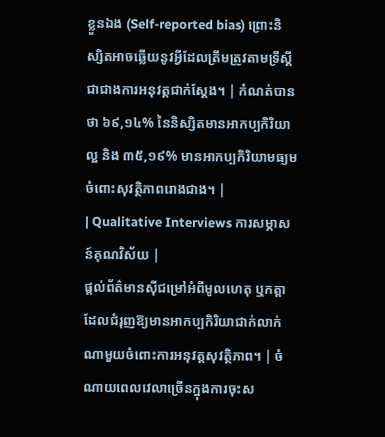ខ្លួនឯង (Self-reported bias) ព្រោះនិស្សិតអាចឆ្លើយនូវអ្វីដែលត្រឹមត្រូវតាមទ្រឹស្តីជាជាងការអនុវត្តជាក់ស្តែង។ | កំណត់បានថា ៦៩,១៤% នៃនិស្សិតមានអាកប្បកិរិយាល្អ និង ៣៥,១៩% មានអាកប្បកិរិយាមធ្យមចំពោះសុវត្ថិភាពរោងជាង។ |
| Qualitative Interviews ការសម្ភាសន៍គុណវិស័យ |
ផ្តល់ព័ត៌មានស៊ីជម្រៅអំពីមូលហេតុ ឬកត្តាដែលជំរុញឱ្យមានអាកប្បកិរិយាជាក់លាក់ណាមួយចំពោះការអនុវត្តសុវត្ថិភាព។ | ចំណាយពេលវេលាច្រើនក្នុងការចុះស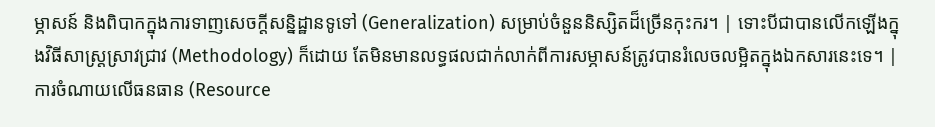ម្ភាសន៍ និងពិបាកក្នុងការទាញសេចក្តីសន្និដ្ឋានទូទៅ (Generalization) សម្រាប់ចំនួននិស្សិតដ៏ច្រើនកុះករ។ | ទោះបីជាបានលើកឡើងក្នុងវិធីសាស្ត្រស្រាវជ្រាវ (Methodology) ក៏ដោយ តែមិនមានលទ្ធផលជាក់លាក់ពីការសម្ភាសន៍ត្រូវបានរំលេចលម្អិតក្នុងឯកសារនេះទេ។ |
ការចំណាយលើធនធាន (Resource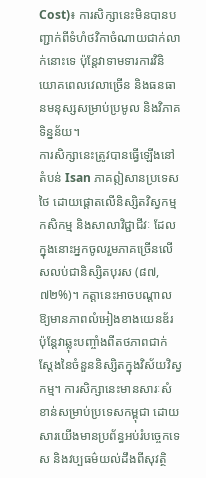Cost)៖ ការសិក្សានេះមិនបានបញ្ជាក់ពីទំហំថវិកាចំណាយជាក់លាក់នោះទេ ប៉ុន្តែវាទាមទារការវិនិយោគពេលវេលាច្រើន និងធនធានមនុស្សសម្រាប់ប្រមូល និងវិភាគទិន្នន័យ។
ការសិក្សានេះត្រូវបានធ្វើឡើងនៅតំបន់ Isan ភាគឦសានប្រទេសថៃ ដោយផ្តោតលើនិស្សិតវិស្វកម្ម កសិកម្ម និងសាលាវិជ្ជាជីវៈ ដែលក្នុងនោះអ្នកចូលរួមភាគច្រើនលើសលប់ជានិស្សិតបុរស (៨៧,៧២%)។ កត្តានេះអាចបណ្តាលឱ្យមានភាពលំអៀងខាងយេនឌ័រ ប៉ុន្តែវាឆ្លុះបញ្ចាំងពីតថភាពជាក់ស្តែងនៃចំនួននិស្សិតក្នុងវិស័យវិស្វកម្ម។ ការសិក្សានេះមានសារៈសំខាន់សម្រាប់ប្រទេសកម្ពុជា ដោយសារយើងមានប្រព័ន្ធអប់រំបច្ចេកទេស និងវប្បធម៌យល់ដឹងពីសុវត្ថិ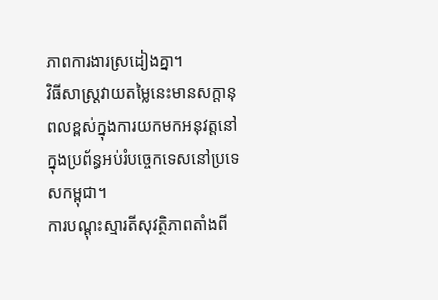ភាពការងារស្រដៀងគ្នា។
វិធីសាស្ត្រវាយតម្លៃនេះមានសក្តានុពលខ្ពស់ក្នុងការយកមកអនុវត្តនៅក្នុងប្រព័ន្ធអប់រំបច្ចេកទេសនៅប្រទេសកម្ពុជា។
ការបណ្តុះស្មារតីសុវត្ថិភាពតាំងពី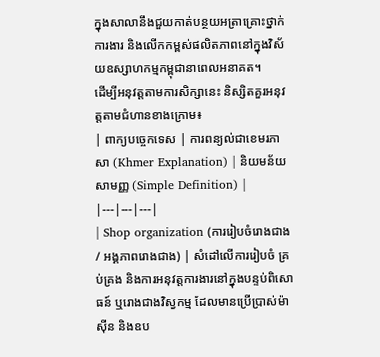ក្នុងសាលានឹងជួយកាត់បន្ថយអត្រាគ្រោះថ្នាក់ការងារ និងលើកកម្ពស់ផលិតភាពនៅក្នុងវិស័យឧស្សាហកម្មកម្ពុជានាពេលអនាគត។
ដើម្បីអនុវត្តតាមការសិក្សានេះ និស្សិតគួរអនុវត្តតាមជំហានខាងក្រោម៖
| ពាក្យបច្ចេកទេស | ការពន្យល់ជាខេមរភាសា (Khmer Explanation) | និយមន័យសាមញ្ញ (Simple Definition) |
|---|---|---|
| Shop organization (ការរៀបចំរោងជាង / អង្គភាពរោងជាង) | សំដៅលើការរៀបចំ គ្រប់គ្រង និងការអនុវត្តការងារនៅក្នុងបន្ទប់ពិសោធន៍ ឬរោងជាងវិស្វកម្ម ដែលមានប្រើប្រាស់ម៉ាស៊ីន និងឧប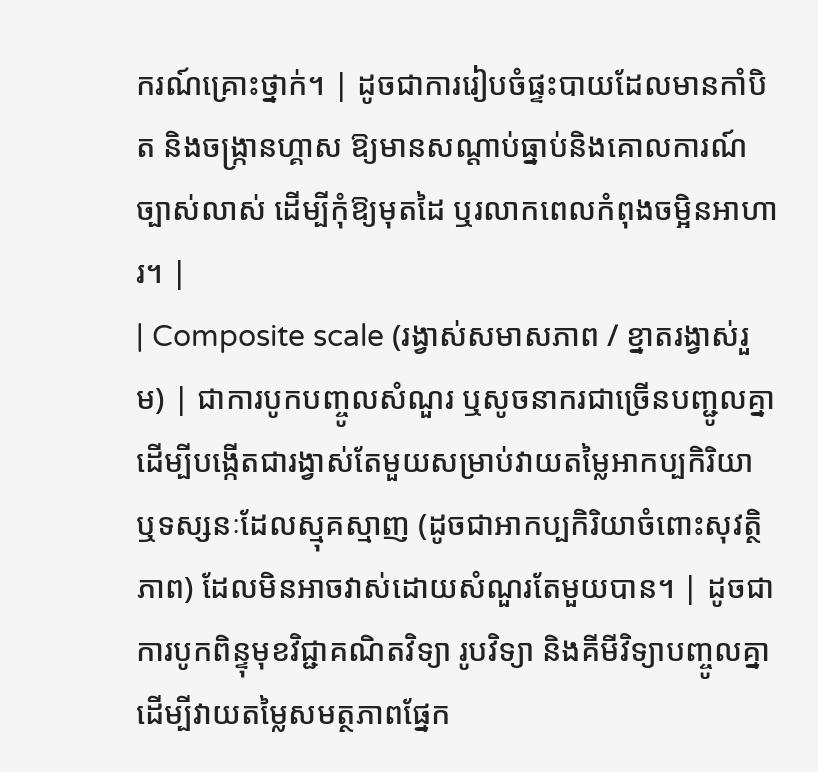ករណ៍គ្រោះថ្នាក់។ | ដូចជាការរៀបចំផ្ទះបាយដែលមានកាំបិត និងចង្ក្រានហ្គាស ឱ្យមានសណ្តាប់ធ្នាប់និងគោលការណ៍ច្បាស់លាស់ ដើម្បីកុំឱ្យមុតដៃ ឬរលាកពេលកំពុងចម្អិនអាហារ។ |
| Composite scale (រង្វាស់សមាសភាព / ខ្នាតរង្វាស់រួម) | ជាការបូកបញ្ចូលសំណួរ ឬសូចនាករជាច្រើនបញ្ជូលគ្នា ដើម្បីបង្កើតជារង្វាស់តែមួយសម្រាប់វាយតម្លៃអាកប្បកិរិយា ឬទស្សនៈដែលស្មុគស្មាញ (ដូចជាអាកប្បកិរិយាចំពោះសុវត្ថិភាព) ដែលមិនអាចវាស់ដោយសំណួរតែមួយបាន។ | ដូចជាការបូកពិន្ទុមុខវិជ្ជាគណិតវិទ្យា រូបវិទ្យា និងគីមីវិទ្យាបញ្ចូលគ្នា ដើម្បីវាយតម្លៃសមត្ថភាពផ្នែក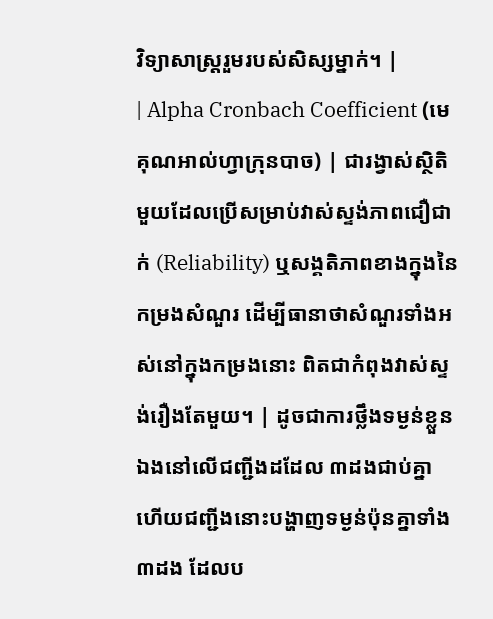វិទ្យាសាស្ត្ររួមរបស់សិស្សម្នាក់។ |
| Alpha Cronbach Coefficient (មេគុណអាល់ហ្វាក្រុនបាច) | ជារង្វាស់ស្ថិតិមួយដែលប្រើសម្រាប់វាស់ស្ទង់ភាពជឿជាក់ (Reliability) ឬសង្គតិភាពខាងក្នុងនៃកម្រងសំណួរ ដើម្បីធានាថាសំណួរទាំងអស់នៅក្នុងកម្រងនោះ ពិតជាកំពុងវាស់ស្ទង់រឿងតែមួយ។ | ដូចជាការថ្លឹងទម្ងន់ខ្លួនឯងនៅលើជញ្ជីងដដែល ៣ដងជាប់គ្នា ហើយជញ្ជីងនោះបង្ហាញទម្ងន់ប៉ុនគ្នាទាំង៣ដង ដែលប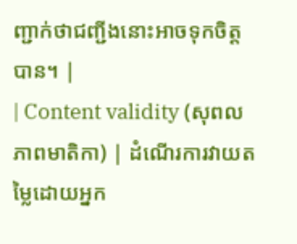ញ្ជាក់ថាជញ្ជីងនោះអាចទុកចិត្តបាន។ |
| Content validity (សុពលភាពមាតិកា) | ដំណើរការវាយតម្លៃដោយអ្នក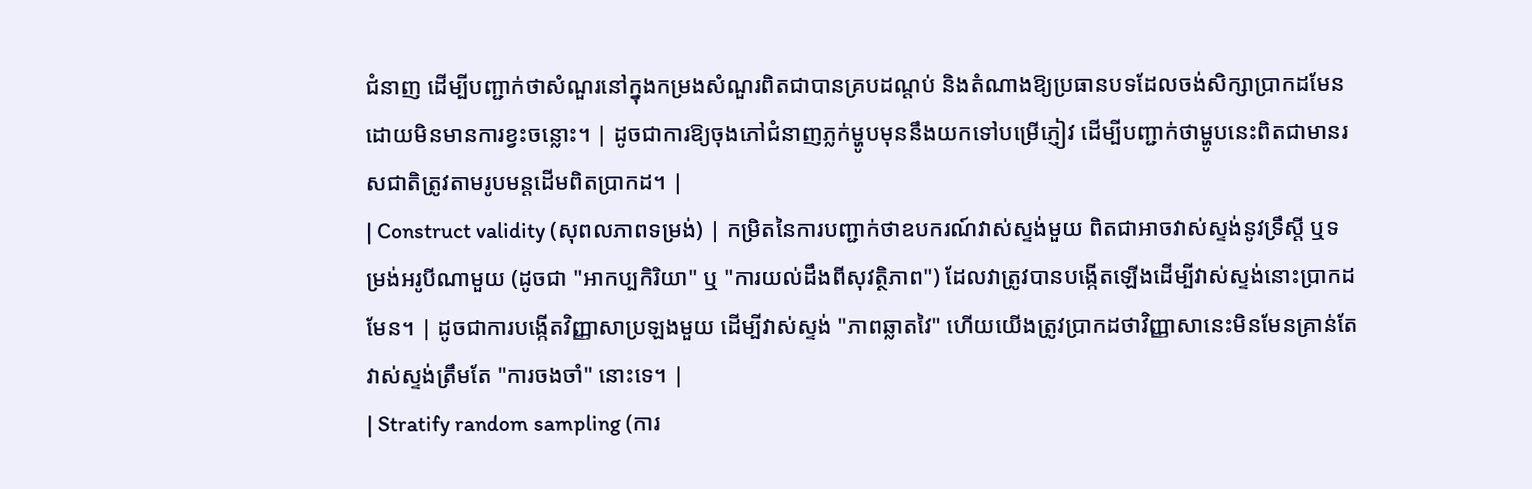ជំនាញ ដើម្បីបញ្ជាក់ថាសំណួរនៅក្នុងកម្រងសំណួរពិតជាបានគ្របដណ្តប់ និងតំណាងឱ្យប្រធានបទដែលចង់សិក្សាប្រាកដមែន ដោយមិនមានការខ្វះចន្លោះ។ | ដូចជាការឱ្យចុងភៅជំនាញភ្លក់ម្ហូបមុននឹងយកទៅបម្រើភ្ញៀវ ដើម្បីបញ្ជាក់ថាម្ហូបនេះពិតជាមានរសជាតិត្រូវតាមរូបមន្តដើមពិតប្រាកដ។ |
| Construct validity (សុពលភាពទម្រង់) | កម្រិតនៃការបញ្ជាក់ថាឧបករណ៍វាស់ស្ទង់មួយ ពិតជាអាចវាស់ស្ទង់នូវទ្រឹស្តី ឬទម្រង់អរូបីណាមួយ (ដូចជា "អាកប្បកិរិយា" ឬ "ការយល់ដឹងពីសុវត្ថិភាព") ដែលវាត្រូវបានបង្កើតឡើងដើម្បីវាស់ស្ទង់នោះប្រាកដមែន។ | ដូចជាការបង្កើតវិញ្ញាសាប្រឡងមួយ ដើម្បីវាស់ស្ទង់ "ភាពឆ្លាតវៃ" ហើយយើងត្រូវប្រាកដថាវិញ្ញាសានេះមិនមែនគ្រាន់តែវាស់ស្ទង់ត្រឹមតែ "ការចងចាំ" នោះទេ។ |
| Stratify random sampling (ការ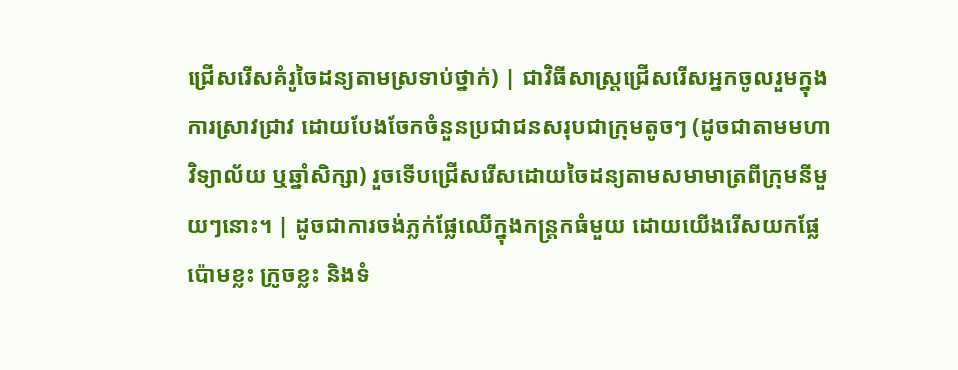ជ្រើសរើសគំរូចៃដន្យតាមស្រទាប់ថ្នាក់) | ជាវិធីសាស្ត្រជ្រើសរើសអ្នកចូលរួមក្នុងការស្រាវជ្រាវ ដោយបែងចែកចំនួនប្រជាជនសរុបជាក្រុមតូចៗ (ដូចជាតាមមហាវិទ្យាល័យ ឬឆ្នាំសិក្សា) រួចទើបជ្រើសរើសដោយចៃដន្យតាមសមាមាត្រពីក្រុមនីមួយៗនោះ។ | ដូចជាការចង់ភ្លក់ផ្លែឈើក្នុងកន្ត្រកធំមួយ ដោយយើងរើសយកផ្លែប៉ោមខ្លះ ក្រូចខ្លះ និងទំ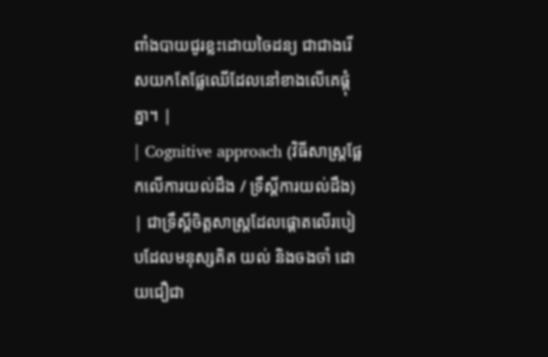ពាំងបាយជូរខ្លះដោយចៃដន្យ ជាជាងរើសយកតែផ្លែឈើដែលនៅខាងលើគេផ្តុំគ្នា។ |
| Cognitive approach (វិធីសាស្ត្រផ្អែកលើការយល់ដឹង / ទ្រឹស្តីការយល់ដឹង) | ជាទ្រឹស្តីចិត្តសាស្ត្រដែលផ្តោតលើរបៀបដែលមនុស្សគិត យល់ និងចងចាំ ដោយជឿជា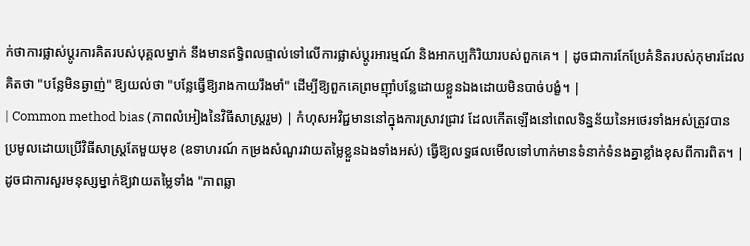ក់ថាការផ្លាស់ប្តូរការគិតរបស់បុគ្គលម្នាក់ នឹងមានឥទ្ធិពលផ្ទាល់ទៅលើការផ្លាស់ប្តូរអារម្មណ៍ និងអាកប្បកិរិយារបស់ពួកគេ។ | ដូចជាការកែប្រែគំនិតរបស់កុមារដែលគិតថា "បន្លែមិនឆ្ងាញ់" ឱ្យយល់ថា "បន្លែធ្វើឱ្យរាងកាយរឹងមាំ" ដើម្បីឱ្យពួកគេព្រមញ៉ាំបន្លែដោយខ្លួនឯងដោយមិនបាច់បង្ខំ។ |
| Common method bias (ភាពលំអៀងនៃវិធីសាស្ត្ររួម) | កំហុសអវិជ្ជមាននៅក្នុងការស្រាវជ្រាវ ដែលកើតឡើងនៅពេលទិន្នន័យនៃអថេរទាំងអស់ត្រូវបានប្រមូលដោយប្រើវិធីសាស្ត្រតែមួយមុខ (ឧទាហរណ៍ កម្រងសំណួរវាយតម្លៃខ្លួនឯងទាំងអស់) ធ្វើឱ្យលទ្ធផលមើលទៅហាក់មានទំនាក់ទំនងគ្នាខ្លាំងខុសពីការពិត។ | ដូចជាការសួរមនុស្សម្នាក់ឱ្យវាយតម្លៃទាំង "ភាពឆ្លា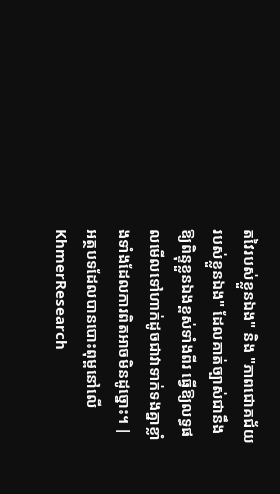តវៃរបស់ខ្លួនឯង" និង "ភាពជោគជ័យរបស់ខ្លួនឯង" ដែលគាត់ច្បាស់ជានឹងឱ្យពិន្ទុខ្លួនឯងខ្ពស់ទាំងពីរ ធ្វើឱ្យលទ្ធផលមើលទៅហាក់ដូចជាវាទាក់ទងគ្នាខ្លាំងទាំងដែលការពិតអាចមិនដូច្នោះ។ |
អត្ថបទដែលបានបោះពុម្ពនៅលើ KhmerResearch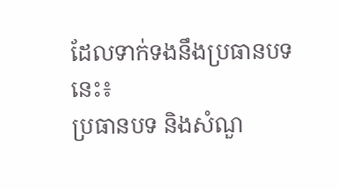ដែលទាក់ទងនឹងប្រធានបទនេះ៖
ប្រធានបទ និងសំណួ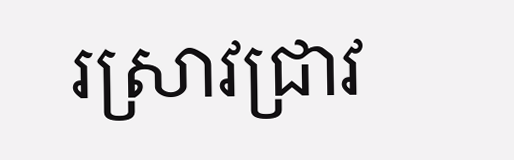រស្រាវជ្រាវ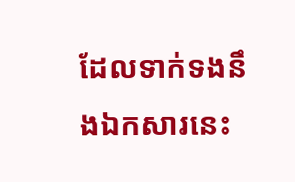ដែលទាក់ទងនឹងឯកសារនេះ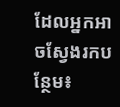ដែលអ្នកអាចស្វែងរកបន្ថែម៖